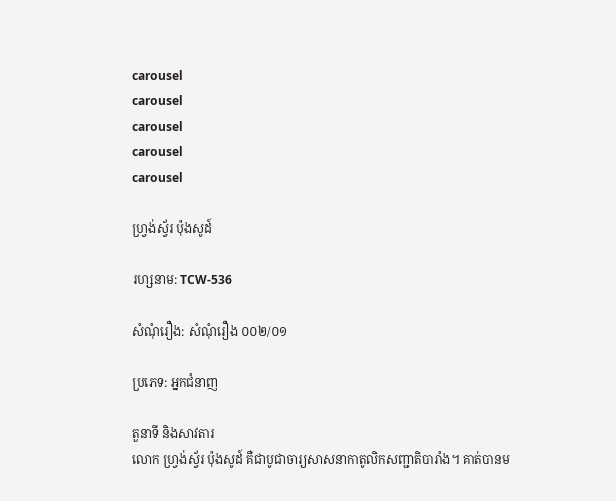carousel
carousel
carousel
carousel
carousel

ហ្វ្រង់ស្វ័រ ប៉ុងសូដ៍

រហ្សនាម: TCW-536

សំណុំរឿង: សំណុំរឿង ០០២/០១

ប្រភេទ: អ្នកជំនាញ

តួនាទី និងសាវតារ
លោក ហ្វ្រង់ស្វ័រ ប៉ុងសូដ៍ គឺជាបូជាចារ្យសាសនាកាតូលិកសញ្ជាតិបារាំង។ គាត់បានម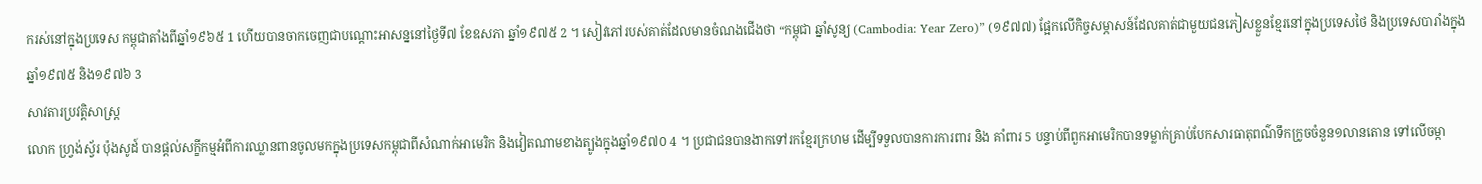ករស់នៅក្នុងប្រទេស កម្ពុជាតាំងពីឆ្នាំ១៩៦៥ 1 ហើយបានចាកចេញជាបណ្ដោះអាសន្ននៅថ្ងៃទី៧ ខែឧសភា ឆ្នាំ១៩៧៥ 2 ។ សៀវភៅរបស់គាត់ដែលមានចំណងជើងថា “កម្ពុជា ឆ្នាំសូន្យ (Cambodia: Year Zero)” (១៩៧៧) ផ្អែកលើកិច្ចសម្ភាសន៍ដែលគាត់ជាមួយជនភៀសខ្លួនខ្មែរនៅក្នុងប្រទេសថៃ និងប្រទេសបារាំងក្នុងឆ្នាំ១៩៧៥ និង១៩៧៦ 3
សាវតារប្រវត្តិសាស្ត្រ
លោក ហ្វ្រង់ស្វ័រ ប៉ុងសូដ៍ បានផ្តល់សក្ខីកម្មអំពីការឈ្លានពានចូលមកក្នុងប្រទេសកម្ពុជាពីសំណាក់អាមេរិក និងវៀតណាមខាងត្បូងក្នុងឆ្នាំ១៩៧០ 4 ។ ប្រជាជនបានងាកទៅរកខ្មែរក្រហម ដើម្បីទទួលបានការការពារ និង គាំពារ 5 បន្ទាប់ពីពួកអាមេរិកបានទម្លាក់គ្រាប់បែកសារធាតុពណ៌ទឹកក្រូចចំនួន១លានតោន ទៅលើចម្កា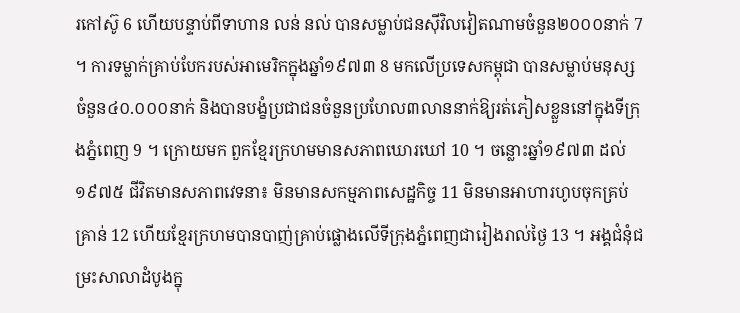រកៅស៊ូ 6 ហើយបន្ទាប់ពីទាហាន លន់ នល់ បានសម្លាប់ជនស៊ីវិលវៀតណាមចំនួន២០០០នាក់ 7 ។ ការទម្លាក់គ្រាប់បែករបស់អាមេរិកក្នុងឆ្នាំ១៩៧៣ 8 មកលើប្រទេសកម្ពុជា បានសម្លាប់មនុស្សចំនួន៤០.០០០នាក់ និងបានបង្ខំប្រជាជនចំនួនប្រហែល៣លាននាក់ឱ្យរត់ភៀសខ្លួននៅក្នុងទីក្រុងភ្នំពេញ 9 ។ ក្រោយមក ពួកខ្មែរក្រហមមានសភាពឃោរឃៅ 10 ។ ចន្លោះឆ្នាំ១៩៧៣ ដល់១៩៧៥ ជីវិតមានសភាពវេទនា៖ មិនមានសកម្មភាពសេដ្ឋកិច្ច 11 មិនមានអាហារហូបចុកគ្រប់គ្រាន់ 12 ហើយខ្មែរក្រហមបានបាញ់គ្រាប់ផ្លោងលើទីក្រុងភ្នំពេញជារៀងរាល់ថ្ងៃ 13 ។ អង្គជំនុំជម្រះសាលាដំបូងក្នុ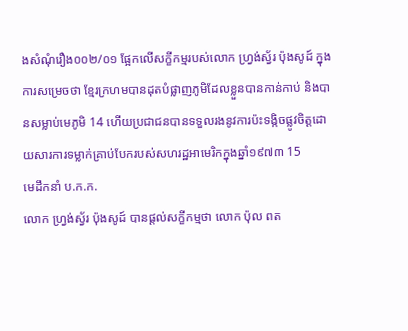ងសំណុំរឿង០០២/០១ ផ្អែកលើសក្ខីកម្មរបស់លោក ហ្វ្រង់ស្វ័រ ប៉ុងសូដ៍ ក្នុងការសម្រេចថា ខ្មែរក្រហមបានដុតបំផ្លាញភូមិដែលខ្លួនបានកាន់កាប់ និងបានសម្លាប់មេភូមិ 14 ហើយប្រជាជនបានទទួលរងនូវការប៉ះទង្កិចផ្លូវចិត្តដោយសារការទម្លាក់គ្រាប់បែករបស់សហរដ្ឋអាមេរិកក្នុងឆ្នាំ១៩៧៣ 15
មេដឹកនាំ ប.ក.ក.
លោក ហ្វ្រង់ស្វ័រ ប៉ុងសូដ៍ បានផ្តល់សក្ខីកម្មថា លោក ប៉ុល ពត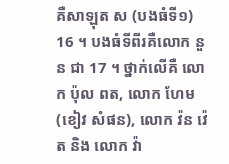គឺសាឡុត ស (បងធំទី១) 16 ។ បងធំទីពីរគឺលោក នួន ជា 17 ។ ថ្នាក់លើគឺ លោក ប៉ុល ពត, លោក ហែម (ខៀវ សំផន), លោក វ៉ន វ៉េត និង លោក វ៉ា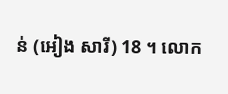ន់ (អៀង សារី) 18 ។ លោក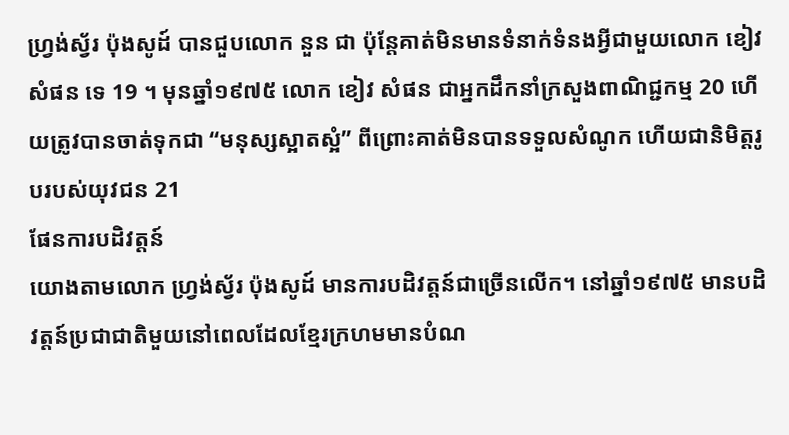ហ្វ្រង់ស្វ័រ ប៉ុងសូដ៍ បានជួបលោក នួន ជា ប៉ុន្តែគាត់មិនមានទំនាក់ទំនងអ្វីជាមួយលោក ខៀវ សំផន ទេ 19 ។ មុនឆ្នាំ១៩៧៥ លោក ខៀវ សំផន ជាអ្នកដឹកនាំក្រសួងពាណិជ្ជកម្ម 20 ហើយត្រូវបានចាត់ទុកជា “មនុស្សស្អាតស្អំ” ពីព្រោះគាត់មិនបានទទួលសំណូក ហើយជានិមិត្តរូបរបស់យុវជន 21
ផែនការបដិវត្តន៍
យោងតាមលោក ហ្វ្រង់ស្វ័រ ប៉ុងសូដ៍ មានការបដិវត្តន៍ជាច្រើនលើក។ នៅឆ្នាំ១៩៧៥ មានបដិវត្តន៍ប្រជាជាតិមួយនៅពេលដែលខ្មែរក្រហមមានបំណ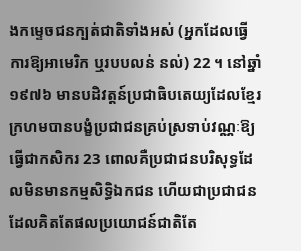ងកម្ទេចជនក្បត់ជាតិទាំងអស់ (អ្នកដែលធ្វើការឱ្យអាមេរិក ឬរបបលន់ នល់) 22 ។ នៅឆ្នាំ១៩៧៦ មានបដិវត្តន៍ប្រជាធិបតេយ្យដែលខ្មែរក្រហមបានបង្ខំប្រជាជនគ្រប់ស្រទាប់វណ្ណៈឱ្យធ្វើជាកសិករ 23 ពោលគឺប្រជាជនបរិសុទ្ធដែលមិនមានកម្មសិទ្ធិឯកជន ហើយជាប្រជាជនដែលគិតតែផលប្រយោជន៍ជាតិតែ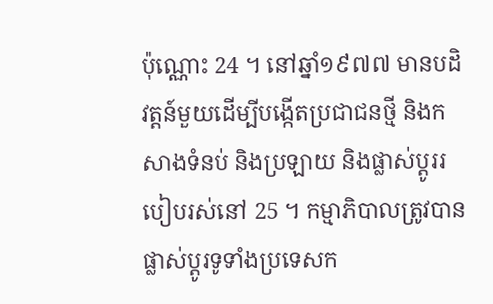ប៉ុណ្ណោះ 24 ។ នៅឆ្នាំ១៩៧៧ មានបដិវត្តន៍មួយដើម្បីបង្កើតប្រជាជនថ្មី និងកសាងទំនប់ និងប្រឡាយ និងផ្លាស់ប្តូររបៀបរស់នៅ 25 ។ កម្មាភិបាលត្រូវបានផ្លាស់ប្តូរទូទាំងប្រទេសក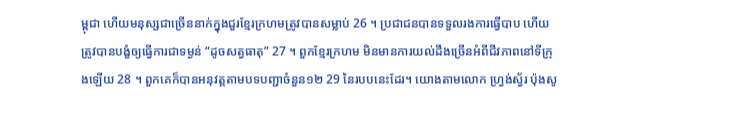ម្ពុជា ហើយមនុស្សជាច្រើននាក់ក្នុងជួរខ្មែរក្រហមត្រូវបានសម្លាប់ 26 ។ ប្រជាជនបានទទួលរងការធ្វើបាប ហើយត្រូវបានបង្ខំឲ្យធ្វើការជាទម្ងន់ “ដូចសត្វធាតុ” 27 ។ ពួកខ្មែរក្រហម មិនមានការយល់ដឹងច្រើនអំពីជីវភាពនៅទីក្រុងឡើយ 28 ។ ពួកគេក៏បានអនុវត្តតាមបទបញ្ជាចំនួន១២ 29 នៃរបបនេះដែរ។ យោងតាមលោក ហ្វ្រង់ស្វ័រ ប៉ុងសូ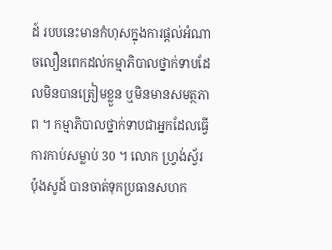ដ៍ របបនេះមានកំហុសក្នុងការផ្តល់អំណាចលឿនពេកដល់កម្មាភិបាលថ្នាក់ទាបដែលមិនបានត្រៀមខ្លួន ឬមិនមានសមត្ថភាព ។ កម្មាភិបាលថ្នាក់ទាបជាអ្នកដែលធ្វើការកាប់សម្លាប់ 30 ។ លោក ហ្វ្រង់ស្វ័រ ប៉ុងសូដ៍ បានចាត់ទុកប្រធានសហក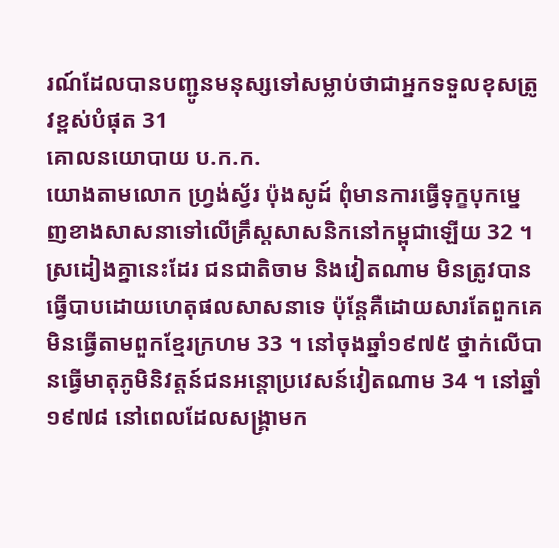រណ៍ដែលបានបញ្ជូនមនុស្សទៅសម្លាប់ថាជាអ្នកទទួលខុសត្រូវខ្ពស់បំផុត 31
គោលនយោបាយ ប.ក.ក.
យោងតាមលោក ហ្វ្រង់ស្វ័រ ប៉ុងសូដ៍ ពុំមានការធ្វើទុក្ខបុកម្នេញខាងសាសនាទៅលើគ្រឹស្តសាសនិកនៅកម្ពុជាឡើយ 32 ។ ស្រដៀងគ្នានេះដែរ ជនជាតិចាម និងវៀតណាម មិនត្រូវបានធ្វើបាបដោយហេតុផលសាសនាទេ ប៉ុន្តែគឺដោយសារតែពួកគេមិនធ្វើតាមពួកខ្មែរក្រហម 33 ។ នៅចុងឆ្នាំ១៩៧៥ ថ្នាក់លើបានធ្វើមាតុភូមិនិវត្តន៍ជនអន្តោប្រវេសន៍វៀតណាម 34 ។ នៅឆ្នាំ១៩៧៨ នៅពេលដែលសង្រ្គាមក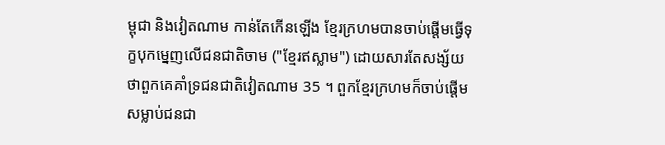ម្ពុជា និងវៀតណាម កាន់តែកើនឡើង ខ្មែរក្រហមបានចាប់ផ្តើមធ្វើទុក្ខបុកម្នេញលើជនជាតិចាម ("ខ្មែរឥស្លាម") ដោយសារតែសង្ស័យថាពួកគេគាំទ្រជនជាតិវៀតណាម 35 ។ ពួកខ្មែរក្រហមក៏ចាប់ផ្តើមសម្លាប់ជនជា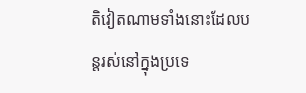តិវៀតណាមទាំងនោះដែលបន្តរស់នៅក្នុងប្រទេ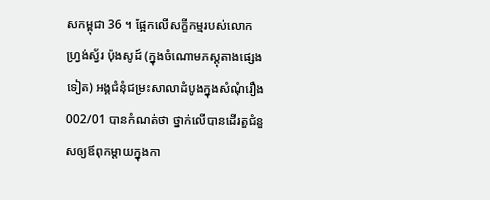សកម្ពុជា 36 ។ ផ្អែកលើសក្ខីកម្មរបស់លោក ហ្វ្រង់ស្វ័រ ប៉ុងសូដ៍ (ក្នុងចំណោមភស្តុតាងផ្សេងទៀត) អង្គជំនុំជម្រះសាលាដំបូងក្នុងសំណុំរឿង 002/01 បានកំណត់ថា ថ្នាក់លើបានដើរតួជំនួសឲ្យឪពុកម្តាយក្នុងកា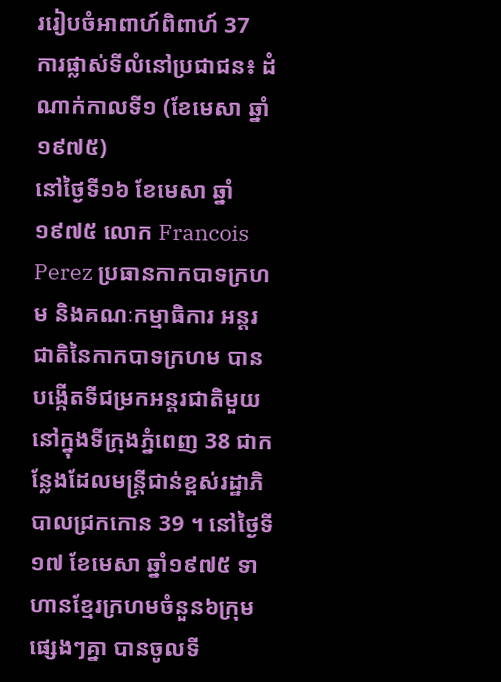ររៀបចំអាពាហ៍ពិពាហ៍ 37
ការផ្លាស់ទីលំនៅប្រជាជន៖ ដំណាក់កាលទី១ (ខែមេសា ឆ្នាំ១៩៧៥)
នៅថ្ងៃទី១៦ ខែមេសា ឆ្នាំ១៩៧៥ លោក Francois Perez ប្រធានកាកបាទក្រហម និងគណៈកម្មាធិការ អន្តរជាតិនៃកាកបាទក្រហម បានបង្កើតទីជម្រកអន្តរជាតិមួយនៅក្នុងទីក្រុងភ្នំពេញ 38 ជាកន្លែងដែលមន្ត្រីជាន់ខ្ពស់រដ្ឋាភិបាលជ្រកកោន 39 ។ នៅថ្ងៃទី១៧ ខែមេសា ឆ្នាំ១៩៧៥ ទាហានខ្មែរក្រហមចំនួន៦ក្រុមផ្សេងៗគ្នា បានចូលទី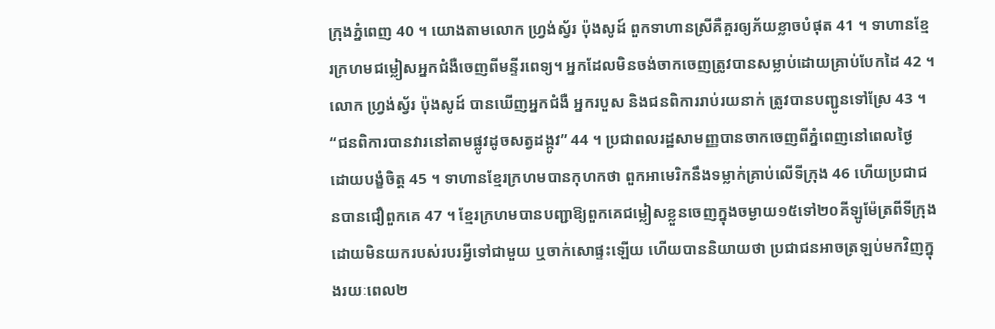ក្រុងភ្នំពេញ 40 ។ យោងតាមលោក ហ្វ្រង់ស្វ័រ ប៉ុងសូដ៍ ពួកទាហានស្រីគឺគួរឲ្យភ័យខ្លាចបំផុត 41 ។ ទាហានខ្មែរក្រហមជម្លៀសអ្នកជំងឺចេញពីមន្ទីរពេទ្យ។ អ្នកដែលមិនចង់ចាកចេញត្រូវបានសម្លាប់ដោយគ្រាប់បែកដៃ 42 ។ លោក ហ្វ្រង់ស្វ័រ ប៉ុងសូដ៍ បានឃើញអ្នកជំងឺ អ្នករបួស និងជនពិការរាប់រយនាក់ ត្រូវបានបញ្ជូនទៅស្រែ 43 ។ “ជនពិការបានវារនៅតាមផ្លូវដូចសត្វដង្កូវ” 44 ។ ប្រជាពលរដ្ឋសាមញ្ញបានចាកចេញពីភ្នំពេញនៅពេលថ្ងៃ ដោយបង្ខំចិត្ត 45 ។ ទាហានខ្មែរក្រហមបានកុហកថា ពួកអាមេរិកនឹងទម្លាក់គ្រាប់លើទីក្រុង 46 ហើយប្រជាជនបានជឿពួកគេ 47 ។ ខ្មែរក្រហមបានបញ្ជាឱ្យពួកគេជម្លៀសខ្លួនចេញក្នុងចម្ងាយ១៥ទៅ២០គីឡូម៉ែត្រពីទីក្រុង ដោយមិនយករបស់របរអ្វីទៅជាមួយ ឬចាក់សោផ្ទះឡើយ ហើយបាននិយាយថា ប្រជាជនអាចត្រឡប់មកវិញក្នុងរយៈពេល២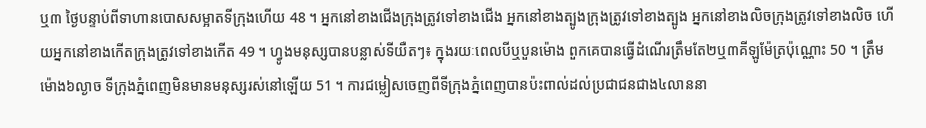ឬ៣ ថ្ងៃបន្ទាប់ពីទាហានបោសសម្អាតទីក្រុងហើយ 48 ។ អ្នកនៅខាងជើងក្រុងត្រូវទៅខាងជើង អ្នកនៅខាងត្បូងក្រុងត្រូវទៅខាងត្បូង អ្នកនៅខាងលិចក្រុងត្រូវទៅខាងលិច ហើយអ្នកនៅខាងកើតក្រុងត្រូវទៅខាងកើត 49 ។ ហ្វូងមនុស្សបានបន្លាស់ទីយឺតៗ៖ ក្នុងរយៈពេលបីឬបួនម៉ោង ពួកគេបានធ្វើដំណើរត្រឹមតែ២ឬ៣គីឡូម៉ែត្រប៉ុណ្ណោះ 50 ។ ត្រឹមម៉ោង៦ល្ងាច ទីក្រុងភ្នំពេញមិនមានមនុស្សរស់នៅឡើយ 51 ។ ការជម្លៀសចេញពីទីក្រុងភ្នំពេញបានប៉ះពាល់ដល់ប្រជាជនជាង៤លាននា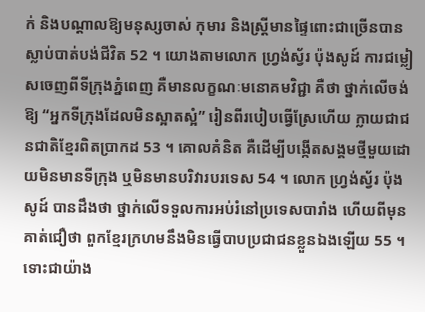ក់ និងបណ្តាលឱ្យមនុស្សចាស់ កុមារ និងស្ត្រីមានផ្ទៃពោះជាច្រើនបានស្លាប់បាត់បង់ជីវិត 52 ។ យោងតាមលោក ហ្វ្រង់ស្វ័រ ប៉ុងសូដ៍ ការជម្លៀសចេញពីទីក្រុងភ្នំពេញ គឺមានលក្ខណៈមនោគមវិជ្ជា គឺថា ថ្នាក់លើចង់ឱ្យ “អ្នកទីក្រុងដែលមិនស្អាតស្អំ” រៀនពីរបៀបធ្វើស្រែហើយ ក្លាយជាជនជាតិខ្មែរពិតប្រាកដ 53 ។ គោលគំនិត គឺដើម្បីបង្កើតសង្គមថ្មីមួយដោយមិនមានទីក្រុង ឬមិនមានបរិវារបរទេស 54 ។ លោក ហ្វ្រង់ស្វ័រ ប៉ុងសូដ៍ បានដឹងថា ថ្នាក់លើទទួលការអប់រំនៅប្រទេសបារាំង ហើយពីមុនគាត់ជឿថា ពួកខ្មែរក្រហមនឹងមិនធ្វើបាបប្រជាជនខ្លួនឯងឡើយ 55 ។ ទោះជាយ៉ាង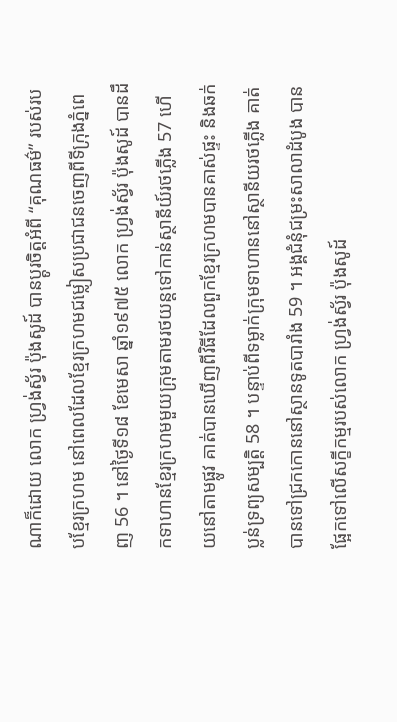ណាក៏ដោយ លោក ហ្វ្រង់ស្វ័រ ប៉ុងសូដ៍ បានប្ដូរចិត្តអំពី “គុណធម៌” របស់របបខ្មែរក្រហម នៅពេលដែលខ្មែរក្រហមជម្លៀសប្រជាជនចេញពីទីក្រុងភ្នំពេញ 56 ។ នៅថ្ងៃទី១៨ ខែមេសា ឆ្នាំ១៩៧៥ លោក ហ្វ្រង់ស្វ័រ ប៉ុងសូដ៍ បានដឹកទាហានខ្មែរក្រហមមួយក្រុមតាមរថយន្តទៅកាន់ស្ថានីយ៍រថភ្លើង 57 ហើយនៅតាមផ្លូវ គាត់បានឃើញពីវិធីដែលពួកខ្មែរក្រហមបានគាស់ផ្ទះ និងឆក់ប្លន់ទ្រព្យសម្បត្តិ 58 ។ បន្ទាប់ពីទម្លាក់ក្រុមទាហាននៅស្ថានីយរថភ្លើង គាត់បានទៅជ្រកកោននៅស្ថានទូតបារាំង 59 ។ អង្គជំនុំជម្រះសាលាដំបូង បានផ្អែកទៅលើសក្ខីកម្មរបស់លោក ហ្វ្រង់ស្វ័រ ប៉ុងសូដ៍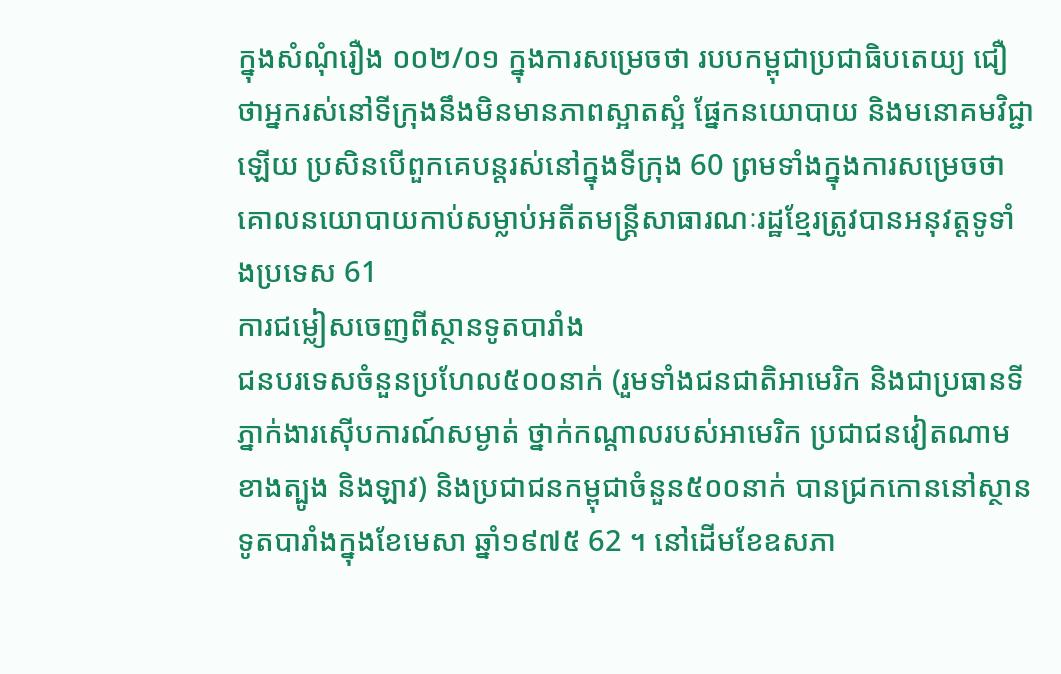ក្នុងសំណុំរឿង ០០២/០១ ក្នុងការសម្រេចថា របបកម្ពុជាប្រជាធិបតេយ្យ ជឿថាអ្នករស់នៅទីក្រុងនឹងមិនមានភាពស្អាតស្អំ ផ្នែកនយោបាយ និងមនោគមវិជ្ជាឡើយ ប្រសិនបើពួកគេបន្តរស់នៅក្នុងទីក្រុង 60 ព្រមទាំងក្នុងការសម្រេចថា គោលនយោបាយកាប់សម្លាប់អតីតមន្ត្រីសាធារណៈរដ្ឋខ្មែរត្រូវបានអនុវត្តទូទាំងប្រទេស 61
ការជម្លៀសចេញពីស្ថានទូតបារាំង
ជនបរទេសចំនួនប្រហែល៥០០នាក់ (រួមទាំងជនជាតិអាមេរិក និងជាប្រធានទីភ្នាក់ងារស៊ើបការណ៍សម្ងាត់ ថ្នាក់កណ្តាលរបស់អាមេរិក ប្រជាជនវៀតណាមខាងត្បូង និងឡាវ) និងប្រជាជនកម្ពុជាចំនួន៥០០នាក់ បានជ្រកកោននៅស្ថានទូតបារាំងក្នុងខែមេសា ឆ្នាំ១៩៧៥ 62 ។ នៅដើមខែឧសភា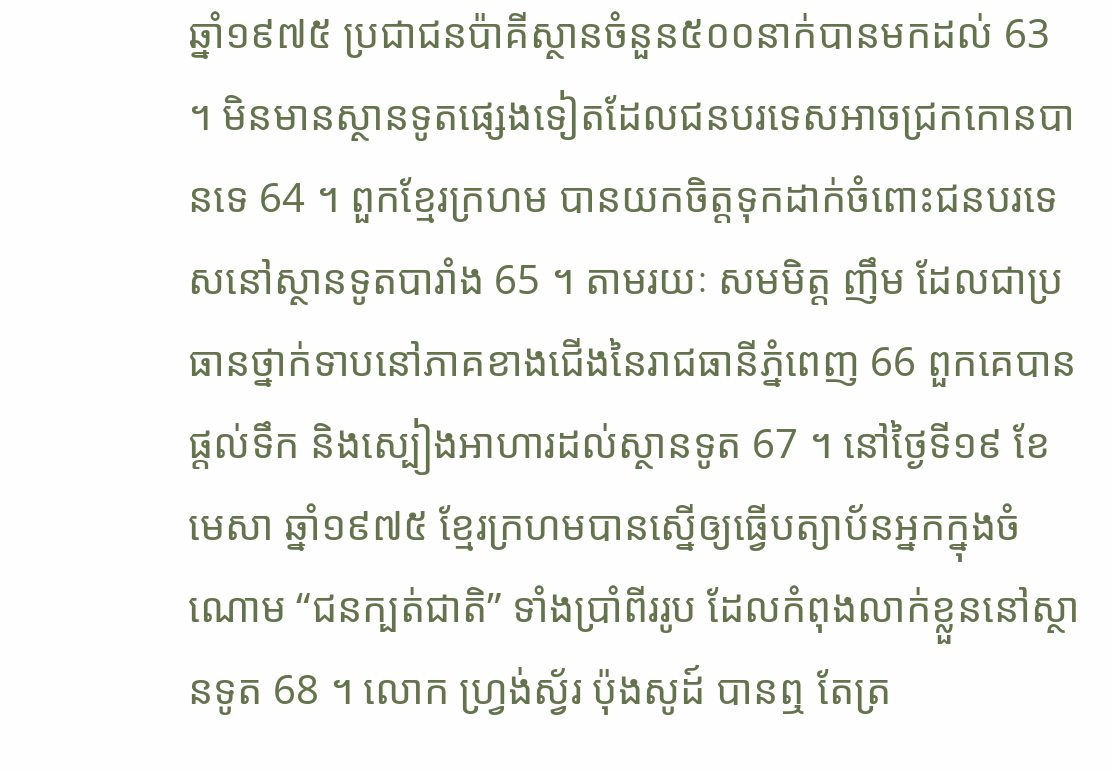ឆ្នាំ១៩៧៥ ប្រជាជនប៉ាគីស្ថានចំនួន៥០០នាក់បានមកដល់ 63 ។ មិនមានស្ថានទូតផ្សេងទៀតដែលជនបរទេសអាចជ្រកកោនបានទេ 64 ។ ពួកខ្មែរក្រហម បានយកចិត្តទុកដាក់ចំពោះជនបរទេសនៅស្ថានទូតបារាំង 65 ។ តាមរយៈ សមមិត្ត ញឹម ដែលជាប្រធានថ្នាក់ទាបនៅភាគខាងជើងនៃរាជធានីភ្នំពេញ 66 ពួកគេបានផ្តល់ទឹក និងស្បៀងអាហារដល់ស្ថានទូត 67 ។ នៅថ្ងៃទី១៩ ខែមេសា ឆ្នាំ១៩៧៥ ខ្មែរក្រហមបានស្នើឲ្យធ្វើបត្យាប័នអ្នកក្នុងចំណោម “ជនក្បត់ជាតិ” ទាំងប្រាំពីររូប ដែលកំពុងលាក់ខ្លួននៅស្ថានទូត 68 ។ លោក ហ្វ្រង់ស្វ័រ ប៉ុងសូដ៍ បានឮ តែត្រ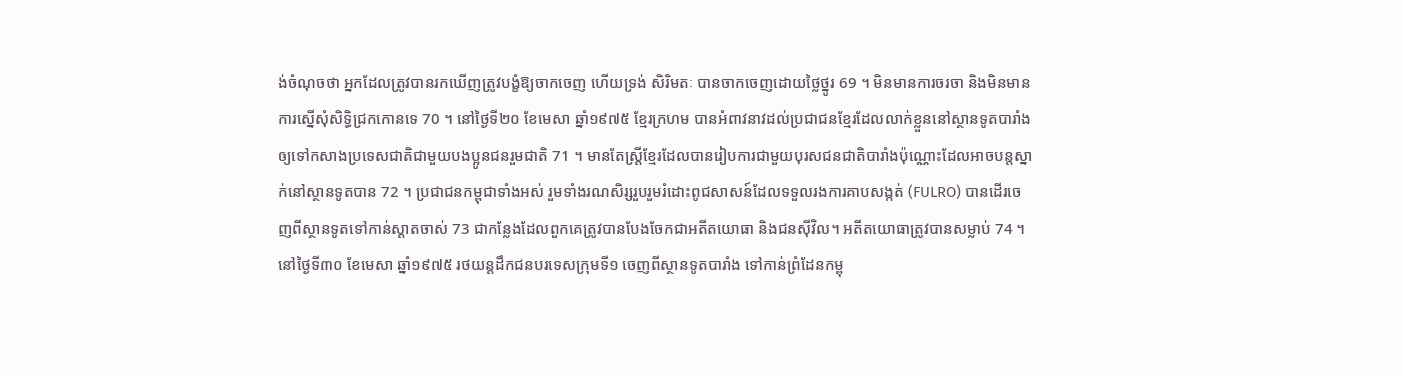ង់ចំណុចថា អ្នកដែលត្រូវបានរកឃើញត្រូវបង្ខំឱ្យចាកចេញ ហើយទ្រង់ សិរិមតៈ បានចាកចេញដោយថ្លៃថ្នូរ 69 ។ មិនមានការចរចា និងមិនមានការស្នើសុំសិទ្ធិជ្រកកោនទេ 70 ។ នៅថ្ងៃទី២០ ខែមេសា ឆ្នាំ១៩៧៥ ខ្មែរក្រហម បានអំពាវនាវដល់ប្រជាជនខ្មែរដែលលាក់ខ្លួននៅស្ថានទូតបារាំងឲ្យទៅកសាងប្រទេសជាតិជាមួយបងប្អូនជនរួមជាតិ 71 ។ មានតែស្ត្រីខ្មែរដែលបានរៀបការជាមួយបុរសជនជាតិបារាំងប៉ុណ្ណោះដែលអាចបន្តស្នាក់នៅស្ថានទូតបាន 72 ។ ប្រជាជនកម្ពុជាទាំងអស់ រួមទាំងរណសិរ្សរួបរួមរំដោះពូជសាសន៍ដែលទទួលរងការគាបសង្កត់ (FULRO) បានដើរចេញពីស្ថានទូតទៅកាន់ស្តាតចាស់ 73 ជាកន្លែងដែលពួកគេត្រូវបានបែងចែកជាអតីតយោធា និងជនស៊ីវិល។ អតីតយោធាត្រូវបានសម្លាប់ 74 ។ នៅថ្ងៃទី៣០ ខែមេសា ឆ្នាំ១៩៧៥ រថយន្តដឹកជនបរទេសក្រុមទី១ ចេញពីស្ថានទូតបារាំង ទៅកាន់ព្រំដែនកម្ពុ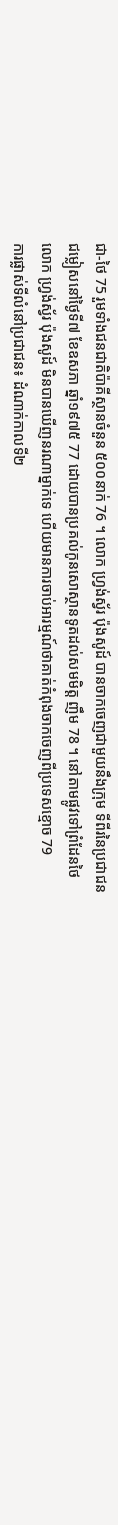ជា-ថៃ 75 រួមទាំងជនជាតិប៉ាគីស្ថានចំនួន ៥០០នាក់ 76 ។ លោក ហ្វ្រង់ស្វ័រ ប៉ុងសូដ៍ បានចាកចេញជាមួយនឹងក្រុម ទីពីរនៃប្រជាជនជម្លៀសនៅថ្ងៃទី៧ ខែឧសភា ឆ្នាំ១៩៧៥ 77 ដោយបានប្រគល់កូនសោស្ថានទូតដល់សមមិត្ត ញឹម 78 ។ នៅតាមផ្លូវទៅព្រំដែនថៃ លោក ហ្វ្រង់ស្វ័រ ប៉ុងសូដ៍ មិនបានឃើញនរណាម្នាក់ទេ ហើយមានការចាប់អារម្មណ៍ថាគាត់កំពុងចាកចេញពីប្រទេសខ្មោច 79
ការផ្លាស់ទីលំនៅប្រជាជន៖ ដំណាក់កាលទី២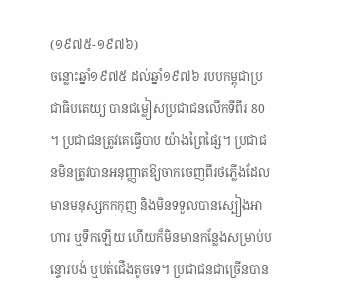(១៩៧៥-១៩៧៦)
ចន្លោះឆ្នាំ១៩៧៥ ដល់ឆ្នាំ១៩៧៦ របបកម្ពុជាប្រជាធិបតេយ្យ បានជម្លៀសប្រជាជនលើកទីពីរ 80 ។ ប្រជាជនត្រូវគេធ្វើបាប យ៉ាងព្រៃផ្សៃ។ ប្រជាជនមិនត្រូវបានអនុញ្ញាតឱ្យចាកចេញពីរថភ្លើងដែលមានមនុស្សកកកុញ និងមិនទទួលបានស្បៀងអាហារ ឬទឹកឡើយ ហើយក៏មិនមានកន្លែងសម្រាប់បន្ទោរបង់ ឬបត់ជើងតូចទេ។ ប្រជាជនជាច្រើនបាន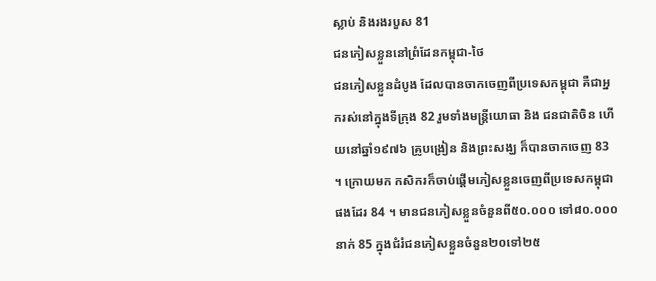ស្លាប់ និងរងរបួស 81
ជនភៀសខ្លួននៅព្រំដែនកម្ពុជា-ថៃ
ជនភៀសខ្លួនដំបូង ដែលបានចាកចេញពីប្រទេសកម្ពុជា គឺជាអ្នករស់នៅក្នុងទីក្រុង 82 រួមទាំងមន្ត្រីយោធា និង ជនជាតិចិន ហើយនៅឆ្នាំ១៩៧៦ គ្រូបង្រៀន និងព្រះសង្ឃ ក៏បានចាកចេញ 83 ។ ក្រោយមក កសិករក៏ចាប់ផ្តើមភៀសខ្លួនចេញពីប្រទេសកម្ពុជា ផងដែរ 84 ។ មានជនភៀសខ្លួនចំនួនពី៥០.០០០ ទៅ៨០.០០០នាក់ 85 ក្នុងជំរំជនភៀសខ្លួនចំនួន២០ទៅ២៥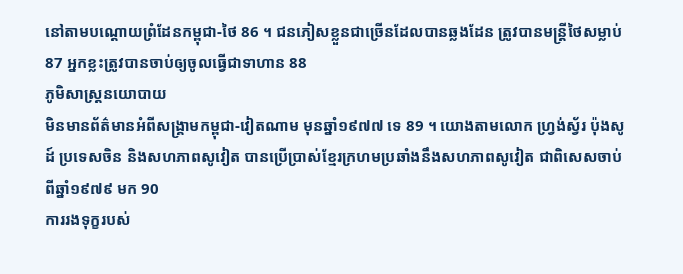នៅតាមបណ្តោយព្រំដែនកម្ពុជា-ថៃ 86 ។ ជនភៀសខ្លួនជាច្រើនដែលបានឆ្លងដែន ត្រូវបានមន្ត្រីថៃសម្លាប់ 87 អ្នកខ្លះត្រូវបានចាប់ឲ្យចូលធ្វើជាទាហាន 88
ភូមិសាស្ត្រនយោបាយ
មិនមានព័ត៌មានអំពីសង្រ្គាមកម្ពុជា-វៀតណាម មុនឆ្នាំ១៩៧៧ ទេ 89 ។ យោងតាមលោក ហ្វ្រង់ស្វ័រ ប៉ុងសូដ៍ ប្រទេសចិន និងសហភាពសូវៀត បានប្រើប្រាស់ខ្មែរក្រហមប្រឆាំងនឹងសហភាពសូវៀត ជាពិសេសចាប់ពីឆ្នាំ១៩៧៩ មក 90
ការរងទុក្ខរបស់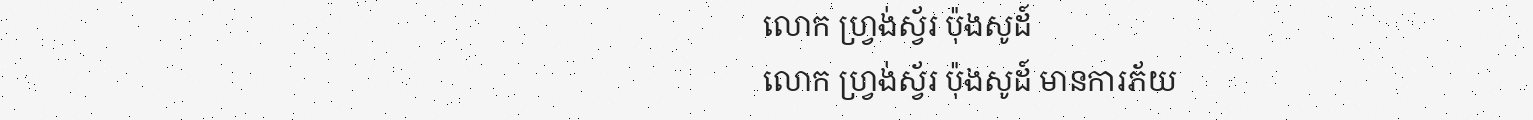លោក ហ្វ្រង់ស្វ័រ ប៉ុងសូដ៍
លោក ហ្វ្រង់ស្វ័រ ប៉ុងសូដ៍ មានការភ័យ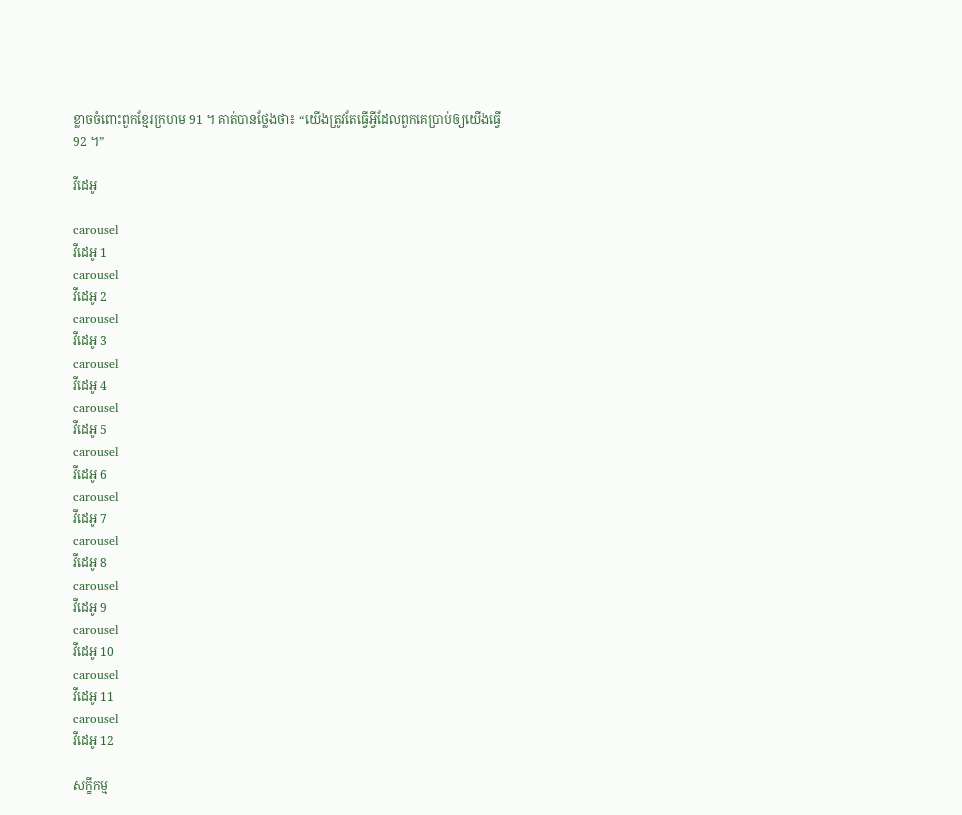ខ្លាចចំពោះពួកខ្មែរក្រហម 91 ។ គាត់បានថ្លែងថា៖ “យើងត្រូវតែធ្វើអ្វីដែលពួកគេប្រាប់ឲ្យយើងធ្វើ 92 ។”

វីដេអូ

carousel
វីដេអូ 1
carousel
វីដេអូ 2
carousel
វីដេអូ 3
carousel
វីដេអូ 4
carousel
វីដេអូ 5
carousel
វីដេអូ 6
carousel
វីដេអូ 7
carousel
វីដេអូ 8
carousel
វីដេអូ 9
carousel
វីដេអូ 10
carousel
វីដេអូ 11
carousel
វីដេអូ 12

សក្ខីកម្ម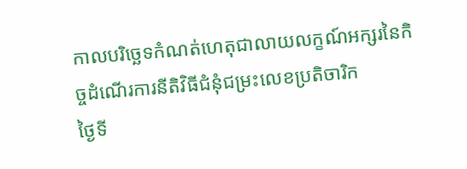កាលបរិច្ឆេទកំណត់ហេតុជាលាយលក្ខណ៍អក្សរនៃកិច្ចដំណើរការនីតិវិធីជំនុំជម្រះលេខប្រតិចារិក
ថ្ងៃទី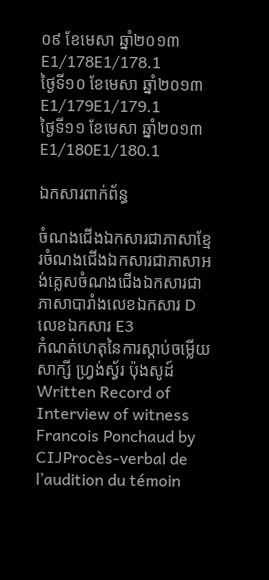០៩ ខែមេសា ឆ្នាំ២០១៣E1/178E1/178.1
ថ្ងៃទី១០ ខែមេសា ឆ្នាំ២០១៣E1/179E1/179.1
ថ្ងៃទី១១ ខែមេសា ឆ្នាំ២០១៣E1/180E1/180.1

ឯកសារពាក់ព័ន្ធ

ចំណងជើងឯកសារជាភាសាខ្មែរចំណងជើងឯកសារជាភាសាអង់គ្លេសចំណងជើងឯកសារជាភាសាបារាំងលេខឯកសារ Dលេខឯកសារ E3
កំណត់ហេតុនៃការស្ដាប់ចម្លើយសាក្សី ហ្វ្រង់ស្វ័រ ប៉ុងសូដ៍Written Record of Interview of witness Francois Ponchaud by CIJProcès-verbal de l’audition du témoin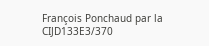François Ponchaud par la CIJD133E3/370